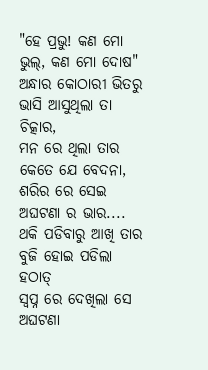"ହେ ପ୍ରଭୁ! କଣ ମୋ ଭୁଲ୍, କଣ ମୋ ଦୋଷ"
ଅନ୍ଧାର କୋଠାରୀ ଭିତରୁ ଭାସି ଆସୁଥିଲା ତା ଚିତ୍କାର,
ମନ ରେ ଥିଲା ତାର କେତେ ଯେ ବେଦନା,
ଶରିର ରେ ସେଇ ଅଘଟଣା ର ଭାର....
ଥକି ପଡିବାରୁ ଆଖି ତାର ବୁଜି ହୋଇ ପଡିଲା ହଠାତ୍
ସ୍ଵପ୍ନ ରେ ଦେଖିଲା ସେ ଅଘଟଣା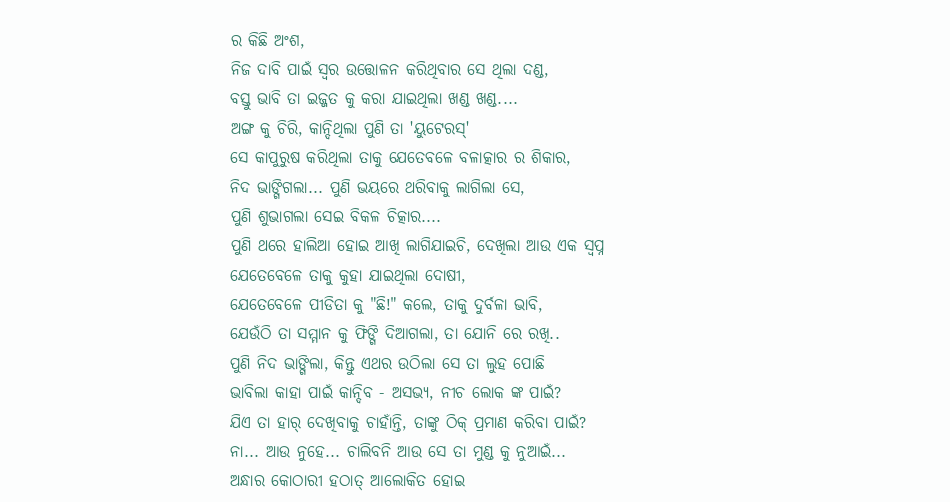ର କିଛି ଅଂଶ,
ନିଜ ଦାବି ପାଇଁ ସ୍ଵର ଉତ୍ତୋଳନ କରିଥିବାର ସେ ଥିଲା ଦଣ୍ଡ,
ବସ୍ତୁ ଭାବି ତା ଇଜ୍ଜତ କୁ କରା ଯାଇଥିଲା ଖଣ୍ଡ ଖଣ୍ଡ....
ଅଙ୍ଗ କୁ ଚିରି, କାନ୍ଦିଥିଲା ପୁଣି ତା 'ୟୁଟେରସ୍'
ସେ କାପୁରୁଷ କରିଥିଲା ତାକୁ ଯେତେବଳେ ବଳାତ୍କାର ର ଶିକାର,
ନିଦ ଭାଙ୍ଗିଗଲା... ପୁଣି ଭୟରେ ଥରିବାକୁ ଲାଗିଲା ସେ,
ପୁଣି ଶୁଭାଗଲା ସେଇ ବିକଳ ଚିତ୍କାର....
ପୁଣି ଥରେ ହାଲିଆ ହୋଇ ଆଖି ଲାଗିଯାଇଚି, ଦେଖିଲା ଆଉ ଏକ ସ୍ଵପ୍ନ
ଯେତେବେଳେ ତାକୁ କୁହା ଯାଇଥିଲା ଦୋଷୀ,
ଯେତେବେଳେ ପୀଡିତା କୁ "ଛି!" କଲେ, ତାକୁ ଦୁର୍ବଳା ଭାବି,
ଯେଉଁଠି ତା ସମ୍ମାନ କୁ ଫିଙ୍ଗି ଦିଆଗଲା, ତା ଯୋନି ରେ ରଖି..
ପୁଣି ନିଦ ଭାଙ୍ଗିଲା, କିନ୍ତୁ ଏଥର ଉଠିଲା ସେ ତା ଲୁହ ପୋଛି
ଭାବିଲା କାହା ପାଇଁ କାନ୍ଦିବ - ଅସଭ୍ୟ, ନୀଚ ଲୋକ ଙ୍କ ପାଇଁ?
ଯିଏ ତା ହାର୍ ଦେଖିବାକୁ ଚାହାଁନ୍ତି, ତାଙ୍କୁ ଠିକ୍ ପ୍ରମାଣ କରିବା ପାଇଁ?
ନା... ଆଉ ନୁହେ... ଚାଲିବନି ଆଉ ସେ ତା ମୁଣ୍ଡ କୁ ନୁଆଇଁ...
ଅନ୍ଧାର କୋଠାରୀ ହଠାତ୍ ଆଲୋକିତ ହୋଇ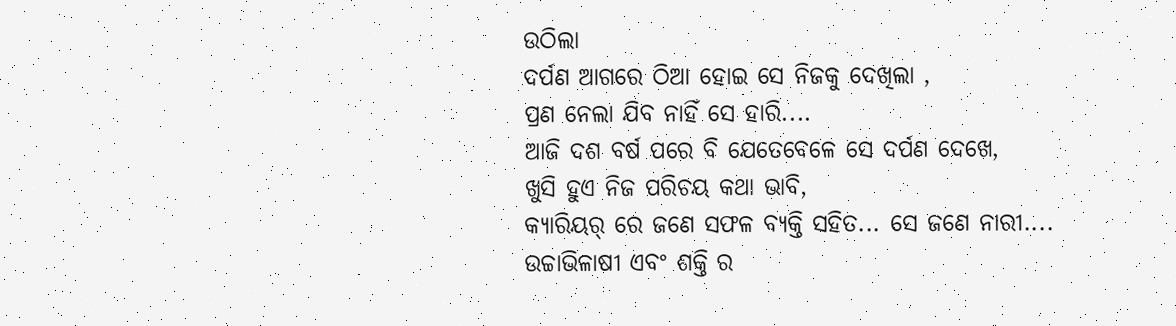ଉଠିଲା
ଦର୍ପଣ ଆଗରେ ଠିଆ ହୋଇ ସେ ନିଜକୁ ଦେଖିଲା ,
ପ୍ରଣ ନେଲା ଯିବ ନାହିଁ ସେ ହାରି....
ଆଜି ଦଶ ବର୍ଷ ପରେ ବି ଯେତେବେଳେ ସେ ଦର୍ପଣ ଦେଖେ,
ଖୁସି ହୁଏ ନିଜ ପରିଚୟ କଥା ଭାବି,
କ୍ୟାରିୟର୍ ରେ ଜଣେ ସଫଳ ବ୍ୟକ୍ତି ସହିତ... ସେ ଜଣେ ନାରୀ....
ଉଚ୍ଚାଭିଳାଷୀ ଏବଂ ଶକ୍ତି ର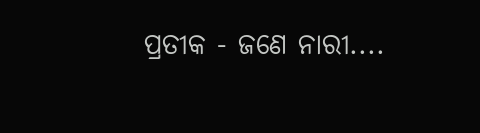ପ୍ରତୀକ - ଜଣେ ନାରୀ....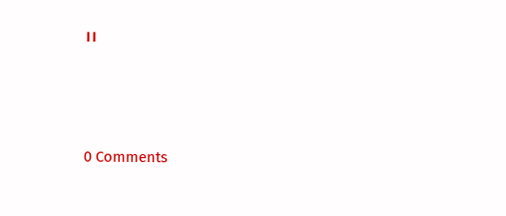।।




0 Comments